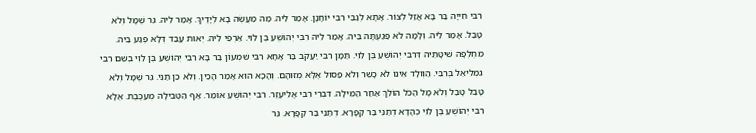רִבִּי חִייָה בַּר בָּא אֲזַל לְצוֹר. אָתָא לְגַבֵּי רִבִּי יוֹחָנָן. אָמַר לֵיהּ. מַה מַעֲשֶׂה בָא לְיָדֶיךָ. אָמַר לֵיהּ. גֵּר שֶׁמָּל וְלֹא טָבַל. אָמַר לֵיהּ. וְלָמָּה לֹא פַגַעְתָּה בֵּיהּ. אָמַר לֵיהּ רִבִּי יְהוֹשֻׁעַ בֶּן לֵוִי. אַרְפֵי לֵיהּ. יְאוּת עֲבַד דְּלָא פְגַע בֵּיהּ. מִחְלְפָה שׁיטָּתֵיהּ דְּרִבִּי יְהוֹשֻׁעַ בֶּן לֵוִי. תַּמָּן רִבִּי יַעֲקֹב בַּר אָחָא רִבִּי שִׁמְעוֹן בַּר בָּא רִבִּי יְהוֹשֻׁעַ בֶּן לֵוִי בְשֵׁם רִבִּי גִמְלִיאֵל בְּרִבִּי. הַוְולָד אֵינוֹ לֹא כָשֵׁר וְלֹא פַסוּל אֶלָּא מְזוּהָם. וְהָכָא הוּא אָמַר הָכֵין. וְלֹא כֵן תַּנֵּי. גֵּר שֶׁמָּל וְלֹא טָבַל טָבַל וְלֹא מָל הַכֹּל הוֹלֵךְ אַחַר הַמִּילָה. דִּבְרֵי רִבִּי אֱלִיעֶזֶר. רִבִּי יְהוֹשֻׁעַ אוֹמֵר. אַף הַטְּבִילָה מְעַכֶּבֶת. אֶלָּא רִבִּי יְהוֹשֻׁעַ בֶּן לֵוִי כְּהָדָא דְתַנֵּי בַּר קַפָּרָא. דְתַנֵּי בַּר קַפָּרָא. גֵּר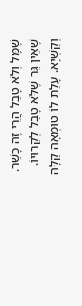שֶׁמָּל וְלֹא טָבַל הֲרֵי זֶה כָשֵׁר. שֶׁאֵין גֵּר שֶׁלֹּא טָבַל לְקֵרוּיוֹ. וְקַשְׁיָא. עָלַת לוֹ טוּמְאָה קַלָּה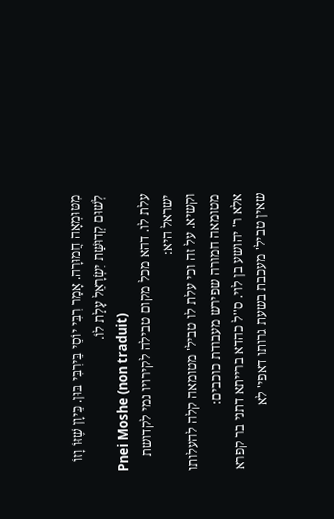מִטּוּמְאָה חֲמוּרָה. אָמַר רִבִּי יוֹסֵי בֵּירִבִּי בּוּן. כֵּיוָן שֶׁזּוֹ וָזוֹ לְשׁוּם קְדוּשַּׁת יִשְׂרָאֵל עָלַת לוֹ.
Pnei Moshe (non traduit)
עלת לו. דהא מכל מקום טבילה לקירויו נמי לקדושת ישראל היא:
וקשיא. על זה וכי עלת לו טביל' מטומאה קלה להעלותו מטומאה חמורה שפירש מעבודת כוכבים:
אלא ר' יהושע בן לוי. ס''ל כהדא ברייתא דתני בר קפרא שאין טביל' מעכבת בשעת גרותו דאפי' לא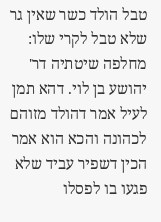טבל הולד כשר שאין גר שלא טבל לקרי שלו:
מחלפה שיטתיה דר' יהושע בן לוי. דהא תמן לעיל אמר דהולד מזוהם לכהונה והכא הוא אמר הכין דשפיר עביד שלא פגעו בו לפסלו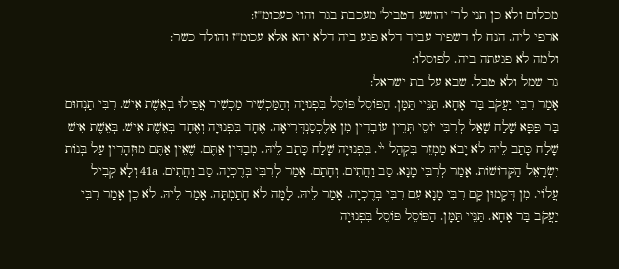מכלום ולא כן תני לר' יהושע דטביל' מעכבת בגר והוי כעכומ''ז:
ארפי ליה. הנח לו דשפיר עביד דלא פגע ביה דלא יהא אלא עכומ''ז והולד כשר:
ולמה לא פגעתה ביה. לפוסלו:
גר שמל ולא טבל. שבא על בת ישראל:
אָמַר רִבִּי יַעֲקֹב בַּר אָחָא. תַּנֵּיי תַּמָּן. הַפּוֹסֵל פּוֹסֵל בִּפְנוּיָה וְהַמַּכְשִׁיר מַכְשִׁיר אֲפִילוּ בְאֵשֶׁת אִישׁ. רִבִּי תַנְחוּם בַּר פַּפָּא שָׁלַח שָׁאַל לְרִבִּי יוֹסֵי תְּרֵין עוֹבְדִין מִן אַלֶכְסַנְדְּרִיאָה. אֶחָד בִּפְנוּיָה וְאֶחָד בְּאֵשֶׁת אִישׁ. בְּאֵשֶׁת אִישׁ שָׁלַח כָּתַב לֵיהּ לֹא יָבֹא מַמְזֵר בִּקְהַל י֙י. בִּפְנוּיָה שָׁלַח כָּתַב לֵיהּ. מְבַדִּין אַתֶּם. שֶׁאֵין אַתֶּם מוּזְהָרִין עַל בְּנוֹת יִשְׂרָאֵל הַקְּדוֹשׁוֹת. אָמַר לְרִבִּי מָנָא. סַב וַחֲתִים. וְחָתַם. אָמַר לְרִבִּי בְּרֶכְיָה. סַב וַחֲתִים. 41a וְלָא קְבִיל עֲלוֹי. מִן דְּקָמוּן קָם רִבִּי מָנָא עִם רִבִּי בְּרֶכְיָה. אָמַר לֵיהּ. לָמָּה לֹא חָתַמְתָּה. אָמַר לֵיהּ. לֹא כֵן אָמַר רִבִּי יַעֲקֹב בַּר אָחָא. תַּנֵּיי תַּמָּן. הַפּוֹסֵל פּוֹסֵל בִּפְנוּיָה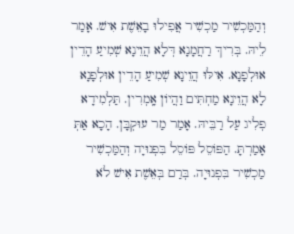וְהַמַּכְשִׁיר מַכְשִׁיר אֲפִילוּ בָאֵשֶׁת אִישׁ. אָמַר לֵיהּ. בְּרִיךְ רַחֲמָנָא דְּלָא הֲוֵינָא שְׁמִיעַ הָדֵין אוּלְפָנָא. אִילּוּ הֲוֵינָא שְׁמִיעַ הָדֵין אוּלְפָנָא לָא הֲוֵינָא מַחְתִּים וַהֲיוֹן אָֽמְרִין. תַּלְמִידָא פְלִיג עַל רַבֵּיהּ. אָמַר מַר עוּקְבָּן. הָכָא אַתְּ אָמַרְתָּ. הַפּוֹסֵל פּוֹסֵל בִּפְנוּיָה וְהַמַּכְשִׁיר מַכְשִׁיר בִּפְנוּיָה. בְּרַם בְּאֵשֶׁת אִישׁ לֹא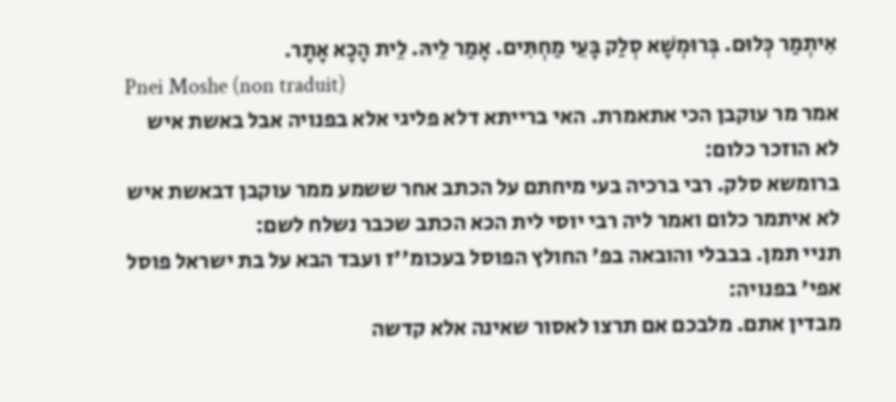אִיתְמַר כְּלוּם. בְּרוּמְשָׁא סְלַק בָּעֵי מַחְתִּים. אָמַר לֵיהּ. לֵית הָכָא אָתָר.
Pnei Moshe (non traduit)
אמר מר עוקבן הכי אתאמרת. האי ברייתא דלא פליגי אלא בפנויה אבל באשת איש לא הוזכר כלום:
ברומשא סלק. רבי ברכיה בעי מיחתם על הכתב אחר ששמע ממר עוקבן דבאשת איש לא איתמר כלום ואמר ליה רבי יוסי לית הכא הכתב שכבר נשלח לשם:
תניי תמן. בבבלי והובאה בפ' החולץ הפוסל בעכומ''ז ועבד הבא על בת ישראל פוסל אפי' בפנויה:
מבדין אתם. מלבכם אם תרצו לאסור שאינה אלא קדשה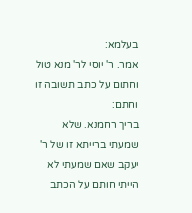בעלמא:
אמר. ר' יוסי לר' מנא טול וחתום על כתב תשובה זו וחתם:
בריך רחמנא. שלא שמעתי ברייתא זו של ר' יעקב שאם שמעתי לא הייתי חותם על הכתב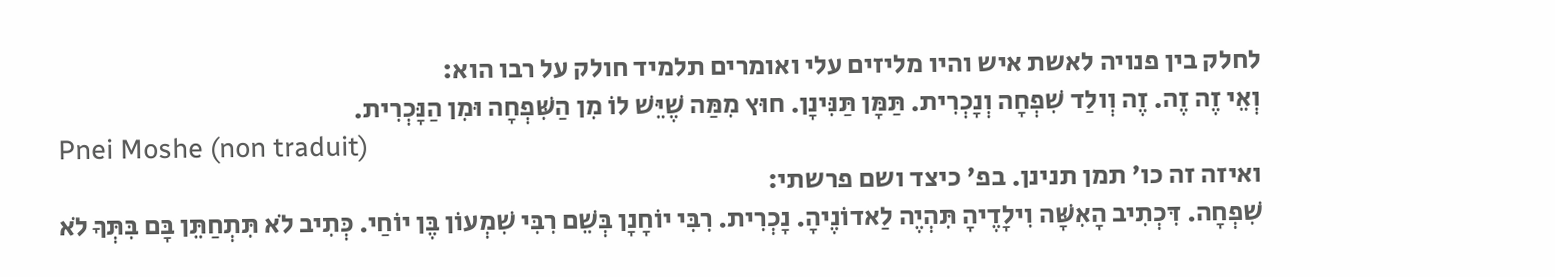לחלק בין פנויה לאשת איש והיו מליזים עלי ואומרים תלמיד חולק על רבו הוא:
וְאֵי זֶה זֶה. זֶה וְולַד שִׁפְחָה וְנָכְרִית. תַּמָּן תַּנִּינָן. חוּץ מִמַּה שֶׁיֵּשׁ לוֹ מִן הַשִּׁפְחָה וּמִן הַנָּכְרִית.
Pnei Moshe (non traduit)
ואיזה זה כו' תמן תנינן. בפ' כיצד ושם פרשתי:
שִׁפְחָה. דִּכְתִיב הָאִשָּׁה וִילָדֶיהָ תִּהְיֶה לַאדוֹנֶיהָ. נָכְרִית. רִבִּי יוֹחָנָן בְּשֵׁם רִבִּי שִׁמְעוֹן בֶּן יוֹחַי. כְּתִיב לֹא תִּתְחַתֵּן בָּם בִּתְּךָ לֹא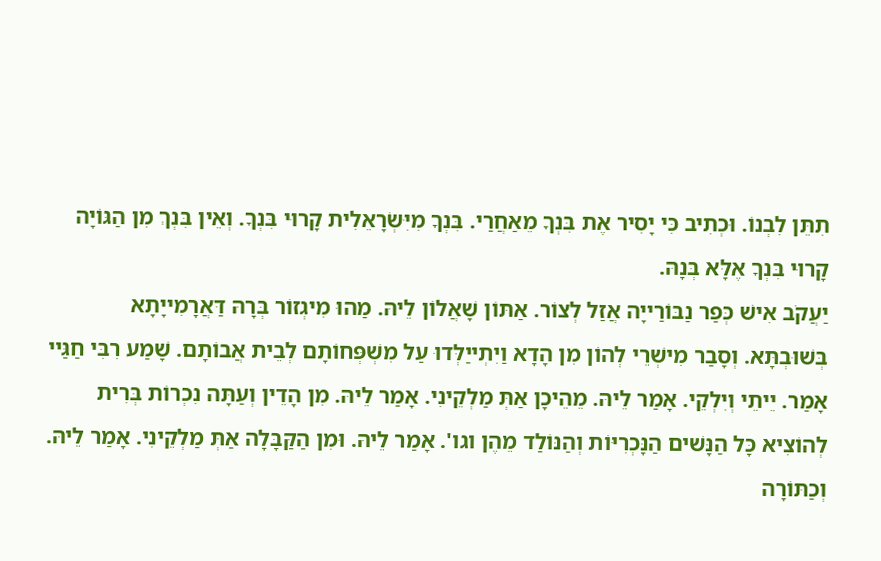תִתֵּן לִבְנוֹ. וּכְתִיב כִּי יָסִיר אֶת בִּנְךָ מֵאַחֲרַי. בִּנְךָ מִיִּשְׂרָאֵלִית קָרוּי בִּנְךָ. וְאֵין בִּנְךְ מִן הַגּוֹיָה קָרוּי בִּנְךָ אֶלָּא בְּנָהּ.
יַעֲקֹב אִישׁ כְּפַר נַבּוֹרַייָה אֲזַל לְצוֹר. אַתּוֹן שָׁאֲלוֹן לֵיהּ. מַהוּ מִיגְזוֹר בְּרָהּ דַּאֲרָמִייָתָא בְּשׁוּבְתָּא. וְסָבַר מִישְׁרֵי לְהוֹן מִן הָדָא וַיִתְייַלְּדוּ עַל מִשְׁפְּחוֹתָם לְבֵית אֲבוֹתָם. שָׁמַע רִבִּי חַגַּיי אָמַר. יֵיתֵי וְיִלְקֵי. אָמַר לֵיהּ. מֵהֵיכָן אַתְּ מַלְקֵינִי. אָמַר לֵיהּ. מִן הָדֵין וְעַתָּה נִכְרוֹת בְּרִית לְהוֹצִיא כָּל הַנָּשׁים הַנָּכְרִיּוֹת וְהַנּוֹלַד מֵהֶן וגו'. אָמַר לֵיהּ. וּמִן הַקַּבָּלָה אַתְּ מַלְקֵינִי. אָמַר לֵיהּ. וְכַתּוֹרָה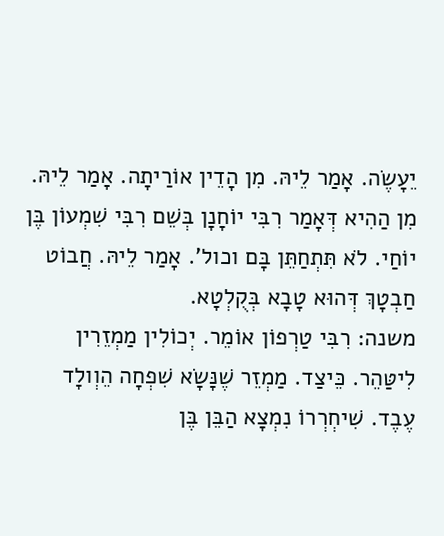יֵעָשֶׂה. אָמַר לֵיהּ. מִן הָדֵין אוֹרַיתָה. אָמַר לֵיהּ. מִן הַהִיא דְּאָמַר רִבִּי יוֹחָנָן בְּשֵׁם רִבִּי שִׁמְעוֹן בֶּן יוֹחַי. לֹא תִּתְחַתֵּן בָּם וכול'. אָמַר לֵיהּ. חֲבוֹט חַבְטָךְ דְּהוּא טָבָא בְּקֻלְטָא.
משנה: רִבִּי טַרְפוֹן אוֹמֵר. יְכוֹלִין מַמְזֵרִין לִיטַּהֵר. כֵּיצַד. מַמְזֵר שֶׁנָּשָׂא שִׁפְחָה הֵוְולָד עֶבֶד. שִׁיחְרְרוֹ נִמְצָא הַבֵּן בֶּן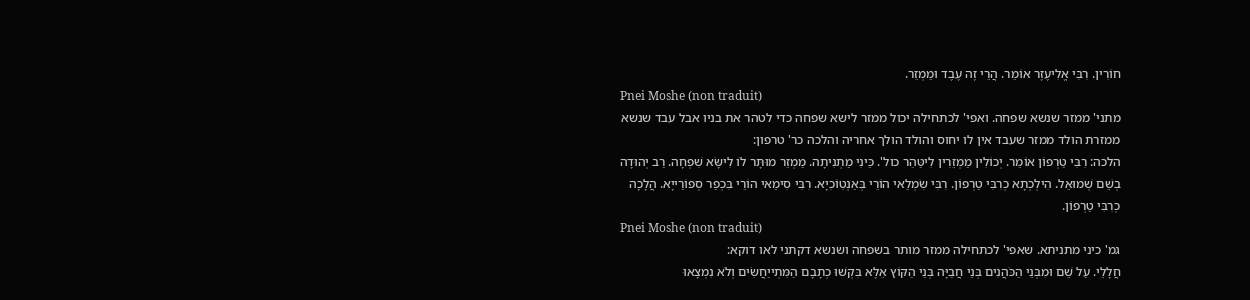חוֹרִין. רִבִּי אֱלִיעֶזֶר אוֹמֵר. הֲרֵי זֶה עֶבֶד וּמַמְזֵר.
Pnei Moshe (non traduit)
מתני' ממזר שנשא שפחה. ואפי' לכתחילה יכול ממזר לישא שפחה כדי לטהר את בניו אבל עבד שנשא ממזרת הולד ממזר שעבד אין לו יחוס והולד הולך אחריה והלכה כר' טרפון:
הלכה: רִבִּי טַרְפוֹן אוֹמֵר. יְכוֹלִין מַמְזֵרִין לִיטַּהֵר כול'. כֵּינִי מַתְנִיתָה. מַמְזֵר מוּתָּר לוֹ לִישָּׂא שִׁפְחָה. רַב יְהוּדָה בְשֵׁם שְׁמוּאֵל. הִילְכְתָא כְרִבִּי טַרְפוֹן. רִבִּי שִׂמְלַאי הוֹרֵי בְּאַנְטִוֹכִיָא. רִבִּי סִימַאי הוֹרֵי בִּכְפַר סְפוֹרַייָא. הֲלָכָה כְרִבִּי טַרְפוֹן.
Pnei Moshe (non traduit)
גמ' כיני מתניתא. שאפי' לכתחילה ממזר מותר בשפחה ושנשא דקתני לאו דוקא:
חֲלָלֵי. עַל שֵׁם וּמִבְּנֵי הַכֹּהֲנִים בְּנֵי חֲבַיָּה בְּנֵי הַקּוֹץ אֵלֶּא בִּקְשׁוּ כְתָבָם הַמִּתְייַחֲשִׂים וְלֹא נִמְצָאוּ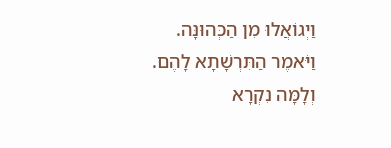וַיְגוֹאֲלוּ מִן הַכְּהוּנָּה. וַיֹּאמֶר הַתִּרְשָׁתָא לָהֶם. וְלָמָּה נִקְרָא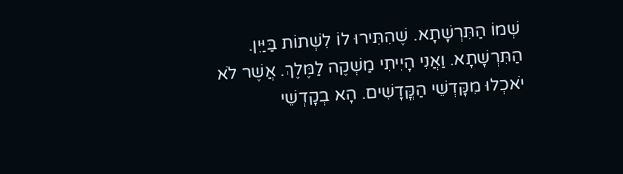שְׁמוֹ הַתִּרְשָׁתָא. שֶׁהִתִּירוּ לוֹ לִשְׁתוֹת בַּיַּיִן. הַתִּרְשָׁתָא. וַאֲנִי הָיִיתִי מַשְׁקֶה לַמֶּלֶךְ. אֲשֶׁר לֹא יֹאכְלוּ מִקָּדְשֵׁי הַקֳּדָשִׁים. הָא בְקָדְשֵׁי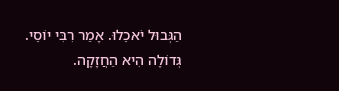הַגְּבוּל יֹאכֵלוּ. אָמַר רִבִּי יוֹסֵי. גְּדוֹלָה הִיא הַחֲזָקָה.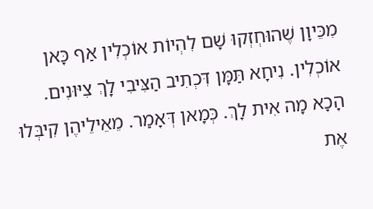מִכֵּיוָן שֶׁהוּחְזְקוּ שָׁם לִהְיוֹת אוֹכְלִין אַף כָּאן אוֹכְלִין. נִיחָא תַּמָּן דִּכְתִיב הַצִּיבִי לָךְ צִיּוּנִים. הָכָא מָה אִית לָךְ. כְּמָאן דְּאָמַר. מֵאֵילֵיהֶן קִיבְּלוּ אֶת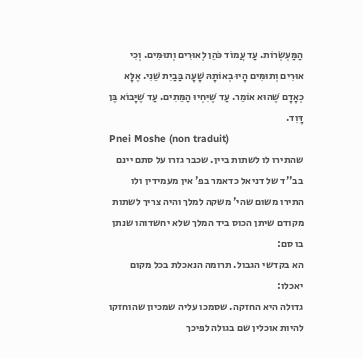הַמַּעְשְׂרוֹת. עַד עֲמוֹד כֹּהֵן לְאוּרִים וְתוּמִּים. וְכִי אוּרִים וְתוּמִּים הָיוּ בְאוֹתָהּ שָׁעָה בַּבַיִת שֵׁנִי. אֶלָּא כְאָדָם שֶׁהוּא אוֹמֵר. עַד שֶׁיִּחְיוּ הַמֵּתִים. עַד שֶׁיָּבוֹא בֶּן דָּוִד.
Pnei Moshe (non traduit)
שהתירו לו לשתות ביין. שכבר גזרו על סתם יינם בב''ד של דניאל כדאמר בפ' אין מעמידין ולו התירו משום שהי' משקה למלך והיה צריך לשתות מקודם שיתן הכוס ביד המלך שלא יחשדוהו שנתן בו סם:
הא בקדשי הגבול. תרומה הנאכלת בכל מקום יאכלו:
גדולה היא החזקה. שסמכו עליה שמכיון שהוחזקו להיות אוכלין שם בגולה לפיכך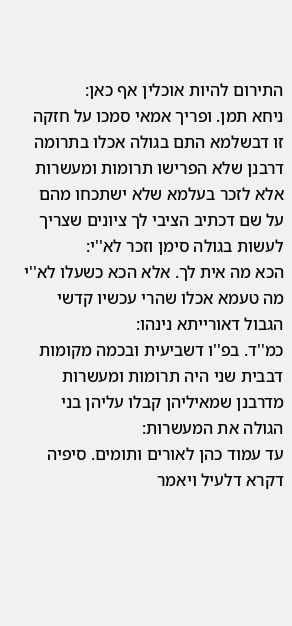התירום להיות אוכלין אף כאן:
ניחא תמן. ופריך אמאי סמכו על חזקה זו דבשלמא התם בגולה אכלו בתרומה דרבנן שלא הפרישו תרומות ומעשרות אלא לזכר בעלמא שלא ישתכחו מהם על שם דכתיב הציבי לך ציונים שצריך לעשות בגולה סימן וזכר לא''י:
הכא מה אית לך. אלא הכא כשעלו לא''י מה טעמא אכלו שהרי עכשיו קדשי הגבול דאורייתא נינהו:
כמ''ד. בפ''ו דשביעית ובכמה מקומות דבבית שני היה תרומות ומעשרות מדרבנן שמאיליהן קבלו עליהן בני הגולה את המעשרות:
עד עמוד כהן לאורים ותומים. סיפיה דקרא דלעיל ויאמר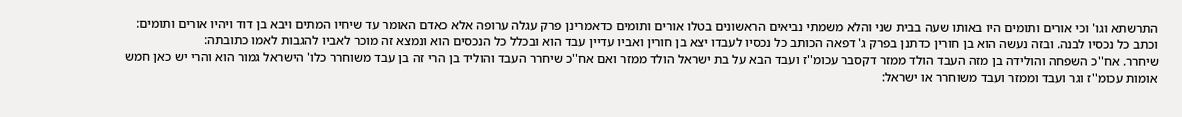התרשתא וגו' וכי אורים ותומים היו באותו שעה בבית שני והלא משמתי נביאים הראשונים בטלו אורים ותומים כדאמרינן פרק עגלה ערופה אלא כאדם האומר עד שיחיו המתים ויבא בן דוד ויהיו אורים ותומים:
וכתב כל נכסיו לבנה. ובזה נעשה הוא בן חורין כדתנן בפרק ג' דפאה הכותב כל נכסיו לעבדו יצא בן חורין ואביו עדיין עבד הוא ובכלל כל הנכסים הוא ונמצא זה מוכר לאביו להגבות לאמו כתובתה:
שיחרר. אח''כ השפחה והולידה בן מזה העבד הולד ממזר דקסבר עכומ''ז ועבד הבא על בת ישראל הולד ממזר ואם אח''כ שיחרר העבד והוליד בן הרי זה בן עבד משוחרר כלו' הישראל גמור הוא והרי יש כאן חמש אומות עכומ''ז וגר ועבד וממזר ועבד משוחרר או ישראל: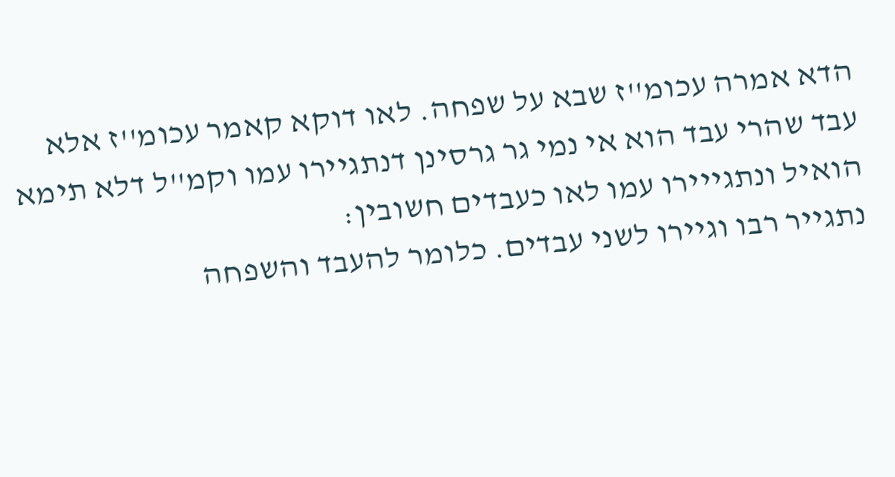הדא אמרה עכומ''ז שבא על שפחה. לאו דוקא קאמר עכומ''ז אלא עבד שהרי עבד הוא אי נמי גר גרסינן דנתגיירו עמו וקמ''ל דלא תימא הואיל ונתגייירו עמו לאו כעבדים חשובין:
נתגייר רבו וגיירו לשני עבדים. כלומר להעבד והשפחה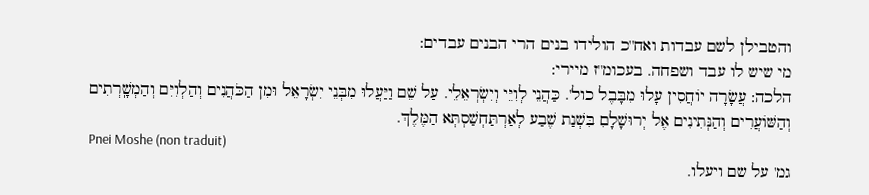והטבילן לשם עבדות ואח''כ הולידו בנים הרי הבנים עבדים:
מי שיש לו עבד ושפחה. בעכומ''ז מיירי:
הלכה: עֲשָׂרָה יוֹחֲסִין עָלוּ מִבָּבֶל כול'. כַּהֲנֵי לְוִיֵּי וְיִשְׂרְאֵלֵי. עַל שֵׁם וַיַּעֲלוּ מִבְּנֵי יִשְׂרָאֵל וּמִן הַכֹּהֲנִים וְהַלְוִיִּם וְהַמְשָֽׁרְתִים וְהַשּׁוֹעֲרִים וְהַנְּתִינִים אֶל יְרוּשָׁלָםִ בִּשְׁנַת שֶׁבַע לְאַרְתַּחְשַׁסְתְּא הַמֶּלֶךְ.
Pnei Moshe (non traduit)
גמ' על שם ויעלו.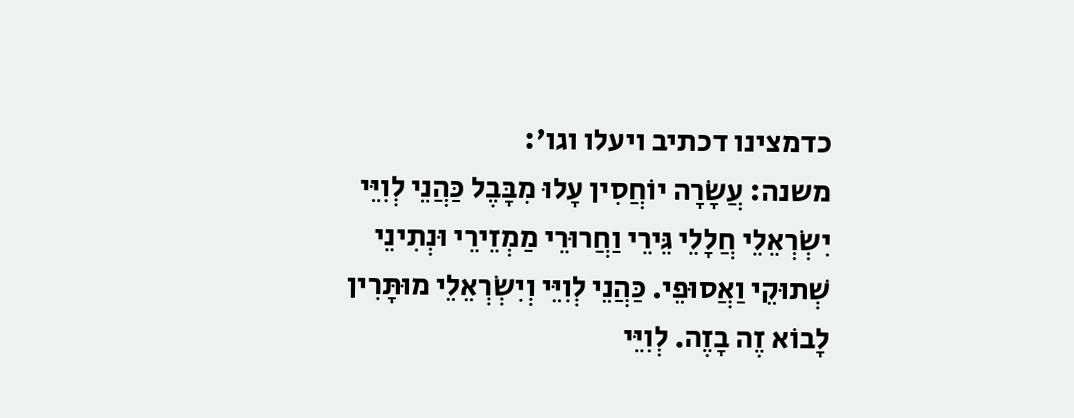כדמצינו דכתיב ויעלו וגו':
משנה: עֲשָׂרָה יוֹחֲסִין עָלוּ מִבָּבֶל כַּהֲנֵי לְוִיֵּי יִשְׂרְאֵלֵי חֲלָלֵי גֵּירֵי וַחֲרוּרֵי מַמְזֵירֵי וּנְתִינֵי שְׁתוּקֵי וַאֲסוּפֵי. כַּהֲנֵי לְוִיֵּי וְיִשְׂרְאֵלֵי מוּתָּרִין לָבוֹא זֶה בָזֶה. לְוִיֵּי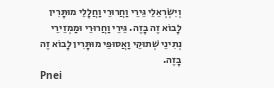וְיִשְׂרְאֵלֵי גֵּירֵי וַחֲרוּרֵי וַחֲלָלֵי מוּתָּרִין לָבוֹא זֶה בָזֶה. גֵּירֵי וַחֲרוּרֵי וּמַמְזֵירֵי נְתִינֵי שְׁתוּקֵי וַאֲסוּפֵי מוּתָּרִין לָבוֹא זֶה בָזֶה.
Pnei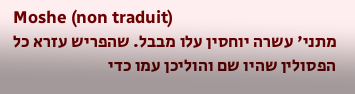Moshe (non traduit)
מתני' עשרה יוחסין עלו מבבל. שהפריש עזרא כל הפסולין שהיו שם והוליכן עמו כדי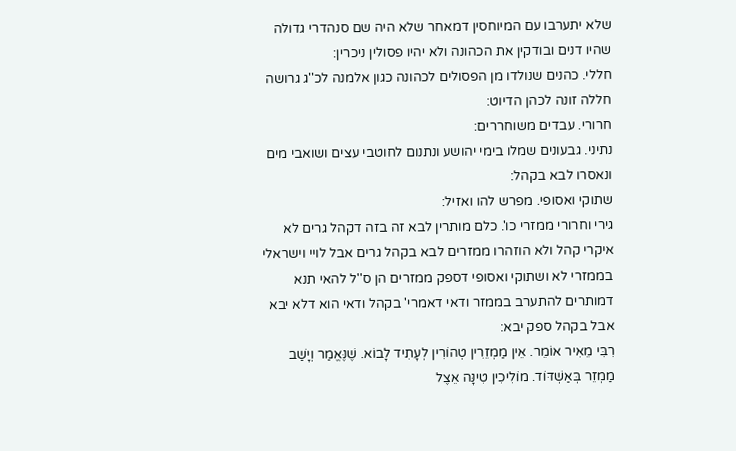שלא יתערבו עם המיוחסין דמאחר שלא היה שם סנהדרי גדולה שהיו דנים ובודקין את הכהונה ולא יהיו פסולין ניכרין:
חללי. כהנים שנולדו מן הפסולים לכהונה כגון אלמנה לכ''ג גרושה חללה זונה לכהן הדיוט:
חרורי. עבדים משוחררים:
נתיני. גבעונים שמלו בימי יהושע ונתנום לחוטבי עצים ושואבי מים ונאסרו לבא בקהל:
שתוקי ואסופי. מפרש להו ואזיל:
גירי וחרורי ממזרי כו'. כלם מותרין לבא זה בזה דקהל גרים לא איקרי קהל ולא הוזהרו ממזרים לבא בקהל גרים אבל לויי וישראלי בממזרי לא ושתוקי ואסופי דספק ממזרים הן ס''ל להאי תנא דמותרים להתערב בממזר ודאי דאמרי' בקהל ודאי הוא דלא יבא אבל בקהל ספק יבא:
רִבִּי מֵאִיר אוֹמֵר. אֵין מַמְזֵרִין טְהוֹרִין לְעָתִיד לָבוֹא. שֶׁנֶּאֱמַר וְיָשַׁב מַמְזֵר בְּאַשְׁדּוֹד. מוֹלִיכִין טִינָּה אֵצֶל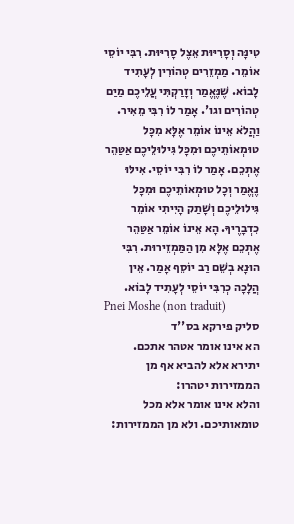טִינָּה וְסָרִיּוּת אֵצֶל סָרִיּוּת. רִבִּי יוֹסֵי אוֹמֵר. מַמְזֵרִים טְהוֹרִין לְעָתִיד לָבוֹא. שֶׁנֶּאֱמַר וְזָרַקְתִּי עֲלֵיכֶם מַיַם טְהוֹרִים וגו'. אָמַר לוֹ רִבִּי מֵאִיר. וַהֲלֹא אֵינוֹ אוֹמֵר אֶלָּא מִכָּל טוּמְאוֹתֵיכֶם וּמִכָּל גִּילוּלֵיכֶם אַטַּהֵר אֶתְכֵם. אָמַר לוֹ רִבִּי יוֹסֵי. אִילּוּ נֶאֱמַר וְכָל טוּמְאוֹתֵיכֶם וּמִכָּל גִּילוּלֵיכֶם וְשָׁתַק הָיִיתִי אוֹמֵר כִדְבָרֶיךָ. הָא אֵינוֹ אוֹמֵר אַטַּהֵר אֶתְכֵם אֶלָּא מִן הַמַּמְזֵירוּת. רִבִּי הוּנָא בְשֵׁם רַב יוֹסֵף אָמַר. אֵין הֲלָכָה כְרִבִּי יוֹסֵי לְעָתִיד לָבוֹא.
Pnei Moshe (non traduit)
סליק פירקא בס''ד
הא אינו אומר אטהר אתכם. יתירא אלא להביא אף מן הממזירות יטהרו:
והלא אינו אומר אלא מכל טומאותיכם. ולא מן הממזירות: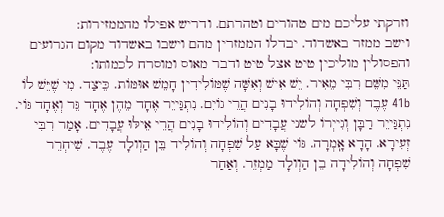וזרקתי עליכם מים טהורים וטהרתם. ודריש אפילו מהממזירות:
וישב ממזר באשדוד. יבדלו הממזרין מהם וישבו באשדוד מקום הגרועים והפסולין מוליכין טיט אצל טיט ודבר מאוס ומוסרח לכמותו:
תַּנֵּי מִשֵּׁם רִבִּי מֵאִיר. יֵשׁ אִישׁ וְאִשָּׁה שֶׁמּוֹלִידִין חָמֵשׁ אוּמּוֹת. כֵּיצַד. מִי שֶׁיֵּשׁ לוֹ 41b עֶבֶד וְשִׁפְחָה וְהוֹלִידוּ בָנִים הֲרֵי גוֹיִם. נִתְגַּייֵר אֶחָד מֵהֶן אֶחָד גֵּר וְאֶחָד גּוֹי. נִתְגַּייֵר רַבָּן וְגִייְרוֹ לשני עֲבָדִים וְהוֹלִידוּ בָנִים הֲרֵי אֵילּוּ עֲבָדִים. אָמַר רִבִּי זְעִירָא. הָדָא אָֽמְרָה. גּוֹי שֶׁבָּא עַל שִׁפְחָה וְהוֹלִיד בֵּן הַוְולָד עֶבֶד. שִׁיחְרֵר שִׁפְחָה וְהוֹלִידָה בֵן הַוְולָד מַמְזֵר. וְאַחַר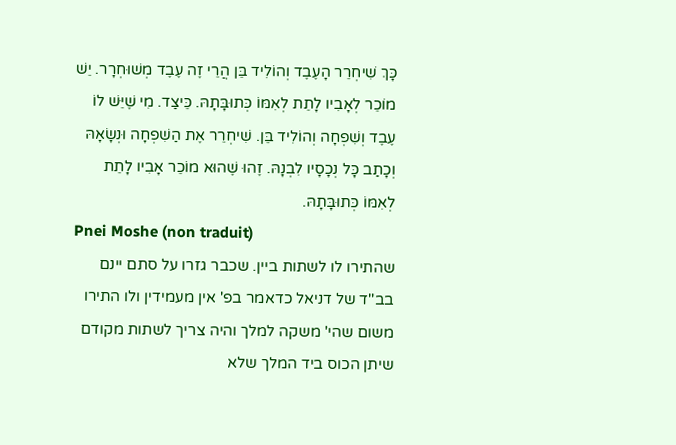כָּךְ שִׁיחְרֵר הָעֶבֶד וְהוֹלִיד בֵּן הֲרֵי זֶה עֶבֶד מְשׁוּחְרָר. יֵשׁ מוֹכֵר לְאָבִיו לָתֵת לְאִמּוֹ כְּתוּבָּתָהּ. כֵּיצַד. מִי שֶׁיֵּשׁ לוֹ עֶבֶד וְשִׁפְחָה וְהוֹלִיד בֵּן. שִׁיחְרֵר אֶת הַשִׁפְחָה וּנְשָׂאָהּ וְכָתַב כָּל נְכָסָיו לִבְנָהּ. זֶהוּ שֶׁהוּא מוֹכֵר אָבִיו לָתֵת לְאִמּוֹ כְּתוּבָּתָהּ.
Pnei Moshe (non traduit)
שהתירו לו לשתות ביין. שכבר גזרו על סתם יינם בב''ד של דניאל כדאמר בפ' אין מעמידין ולו התירו משום שהי' משקה למלך והיה צריך לשתות מקודם שיתן הכוס ביד המלך שלא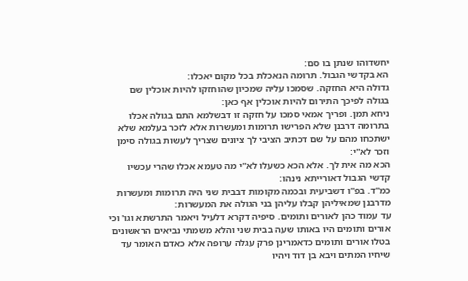יחשדוהו שנתן בו סם:
הא בקדשי הגבול. תרומה הנאכלת בכל מקום יאכלו:
גדולה היא החזקה. שסמכו עליה שמכיון שהוחזקו להיות אוכלין שם בגולה לפיכך התירום להיות אוכלין אף כאן:
ניחא תמן. ופריך אמאי סמכו על חזקה זו דבשלמא התם בגולה אכלו בתרומה דרבנן שלא הפרישו תרומות ומעשרות אלא לזכר בעלמא שלא ישתכחו מהם על שם דכתיב הציבי לך ציונים שצריך לעשות בגולה סימן וזכר לא''י:
הכא מה אית לך. אלא הכא כשעלו לא''י מה טעמא אכלו שהרי עכשיו קדשי הגבול דאורייתא נינהו:
כמ''ד. בפ''ו דשביעית ובכמה מקומות דבבית שני היה תרומות ומעשרות מדרבנן שמאיליהן קבלו עליהן בני הגולה את המעשרות:
עד עמוד כהן לאורים ותומים. סיפיה דקרא דלעיל ויאמר התרשתא וגו' וכי אורים ותומים היו באותו שעה בבית שני והלא משמתי נביאים הראשונים בטלו אורים ותומים כדאמרינן פרק עגלה ערופה אלא כאדם האומר עד שיחיו המתים ויבא בן דוד ויהיו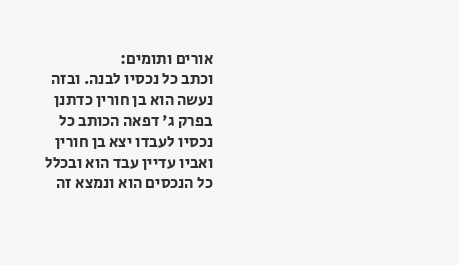אורים ותומים:
וכתב כל נכסיו לבנה. ובזה נעשה הוא בן חורין כדתנן בפרק ג' דפאה הכותב כל נכסיו לעבדו יצא בן חורין ואביו עדיין עבד הוא ובכלל כל הנכסים הוא ונמצא זה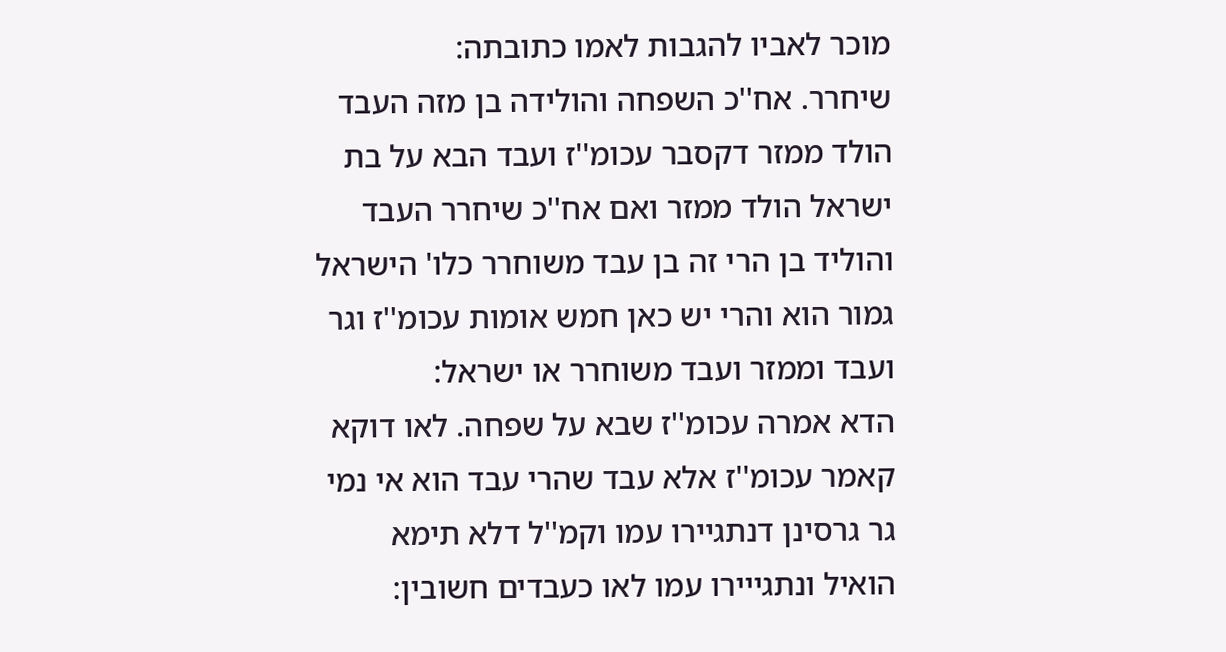מוכר לאביו להגבות לאמו כתובתה:
שיחרר. אח''כ השפחה והולידה בן מזה העבד הולד ממזר דקסבר עכומ''ז ועבד הבא על בת ישראל הולד ממזר ואם אח''כ שיחרר העבד והוליד בן הרי זה בן עבד משוחרר כלו' הישראל גמור הוא והרי יש כאן חמש אומות עכומ''ז וגר ועבד וממזר ועבד משוחרר או ישראל:
הדא אמרה עכומ''ז שבא על שפחה. לאו דוקא קאמר עכומ''ז אלא עבד שהרי עבד הוא אי נמי גר גרסינן דנתגיירו עמו וקמ''ל דלא תימא הואיל ונתגייירו עמו לאו כעבדים חשובין: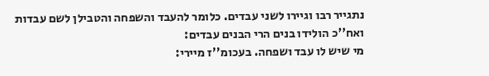נתגייר רבו וגיירו לשני עבדים. כלומר להעבד והשפחה והטבילן לשם עבדות ואח''כ הולידו בנים הרי הבנים עבדים:
מי שיש לו עבד ושפחה. בעכומ''ז מיירי: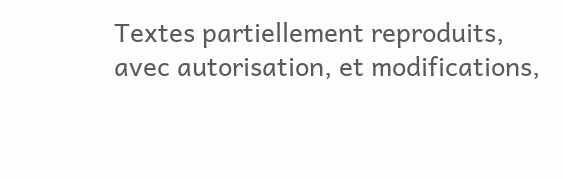Textes partiellement reproduits, avec autorisation, et modifications,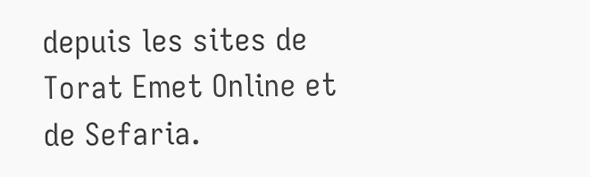depuis les sites de Torat Emet Online et de Sefaria.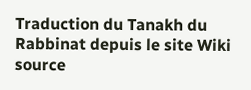Traduction du Tanakh du Rabbinat depuis le site Wiki source